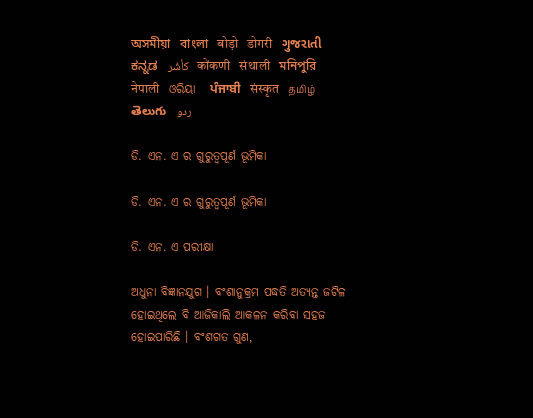অসমীয়া   বাংলা   बोड़ो   डोगरी   ગુજરાતી   ಕನ್ನಡ   كأشُر   कोंकणी   संथाली   মনিপুরি   नेपाली   ଓରିୟା   ਪੰਜਾਬੀ   संस्कृत   தமிழ்  తెలుగు   ردو

ଡି. ଏନ. ଏ ର ଗୁରୁତ୍ଵପୂର୍ଣ ଭୂମିକା

ଡି. ଏନ. ଏ ର ଗୁରୁତ୍ଵପୂର୍ଣ ଭୂମିକା

ଡି. ଏନ. ଏ ପରୀକ୍ଷା

ଅଧୁନା ବିଜ୍ଞାନଯୁଗ । ବଂଶାନୁକ୍ରମ ପଦ୍ଧତି ଅତ୍ୟନ୍ତ ଜଟିଳ ହୋଇଥିଲେ ବି ଆଜିକାଲି ଆକଳନ କରିବା ସହଜ ହୋଇପାରିଛି । ବଂଶଗତ ଗୁଣ,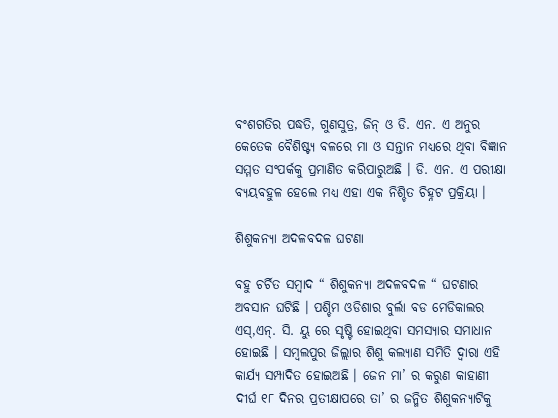ବଂଶଗତିର ପଦ୍ଧତି, ଗୁଣସୁତ୍ର, ଜିନ୍ ଓ ଡି. ଏନ. ଏ ଅନୁର କେତେକ ବୈଶିଷ୍ଟ୍ୟ ବଳରେ ମା ଓ ସନ୍ତାନ ମଧ୍ୟରେ ଥିବା ବିଜ୍ଞାନ ସମ୍ମତ ସଂପର୍କକୁ ପ୍ରମାଣିତ କରିପାରୁଅଛି । ଡି. ଏନ. ଏ ପରୀକ୍ଷା ବ୍ୟୟବହୁଳ ହେଲେ ମଧ୍ୟ ଏହା ଏକ ନିଶ୍ଚିତ ଚିହ୍ନଟ ପ୍ରକ୍ରିୟା ।

ଶିଶୁକନ୍ୟା ଅଦଳବଦଳ ଘଟଣା

ବହୁ ଚର୍ଚିତ ସମ୍ବାଦ “ ଶିଶୁକନ୍ୟା ଅଦଳବଦଳ “ ଘଟଣାର ଅବସାନ ଘଟିଛି । ପଶ୍ଚିମ ଓଡିଶାର ବୁର୍ଲା ବଡ ମେଡିକାଲର ଏସ୍,ଏନ୍. ସି. ୟୁ ରେ ସୃଷ୍ଟି ହୋଇଥିବା ସମସ୍ୟାର ସମାଧାନ ହୋଇଛି । ସମ୍ବଲପୁର ଜିଲ୍ଲାର ଶିଶୁ କଲ୍ୟାଣ ସମିତି ଦ୍ଵାରା ଏହି କାର୍ଯ୍ୟ ସମ୍ପାଦିତ ହୋଇଅଛି । ଜେନ ମା’ ର କରୁଣ କାହାଣୀ ଦୀର୍ଘ ୧୮ ଦିନର ପ୍ରତୀକ୍ଷାପରେ ତା’ ର ଜନ୍ମିତ ଶିଶୁକନ୍ୟାଟିକୁ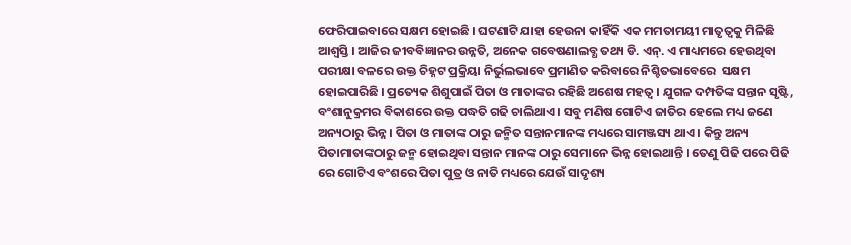ଫେରିପାଇବାରେ ସକ୍ଷମ ହୋଇଛି । ଘଟଣାଟି ଯାହା ହେଉନା କାହିଁକି ଏକ ମମତାମୟୀ ମାତୃତ୍ଵକୁ ମିଳିଛି ଆଶ୍ଵସ୍ତି । ଆଜିର ଜୀବବିଜ୍ଞାନର ଉନ୍ନତି, ଅନେକ ଗବେଷଣାଲବ୍ଧ ତଥ୍ୟ ଡି. ଏନ୍. ଏ ମାଧ୍ୟମରେ ହେଉଥିବା ପରୀକ୍ଷା ବଳରେ ଉକ୍ତ ଚିହ୍ନଟ ପ୍ରକ୍ରିୟା ନିର୍ଭୁଲଭାବେ ପ୍ରମାଣିତ କରିବାରେ ନିଶ୍ଚିତଭାବେରେ  ସକ୍ଷମ ହୋଇପାରିଛି । ପ୍ରତ୍ୟେକ ଶିଶୁପାଇଁ ପିତା ଓ ମାତାଙ୍କର ରହିଛି ଅଶେଷ ମହତ୍ଵ । ଯୁଗଳ ଦମ୍ପତିଙ୍କ ସନ୍ତାନ ସୃଷ୍ଟି, ବଂଶାନୁକ୍ରମର ବିକାଶରେ ଉକ୍ତ ପଦ୍ଧତି ଗଢି ଚାଲିଥାଏ । ସବୁ ମଣିଷ ଗୋଟିଏ ଜାତିର ହେଲେ ମଧ୍ୟ ଜଣେ ଅନ୍ୟଠାରୁ ଭିନ୍ନ । ପିତା ଓ ମାତାଙ୍କ ଠାରୁ ଜନ୍ମିତ ସନ୍ତାନମାନଙ୍କ ମଧ୍ୟରେ ସାମଞ୍ଜସ୍ୟ ଥାଏ । କିନ୍ତୁ ଅନ୍ୟ ପିତାମାତାଙ୍କଠାରୁ ଜନ୍ମ ହୋଇଥିବା ସନ୍ତାନ ମାନଙ୍କ ଠାରୁ ସେମାନେ ଭିନ୍ନ ହୋଇଥାନ୍ତି । ତେଣୁ ପିଢି ପରେ ପିଢି ରେ ଗୋଟିଏ ବଂଶରେ ପିତା ପୁତ୍ର ଓ ନାତି ମଧ୍ୟରେ ଯେଉଁ ସାଦୃଶ୍ୟ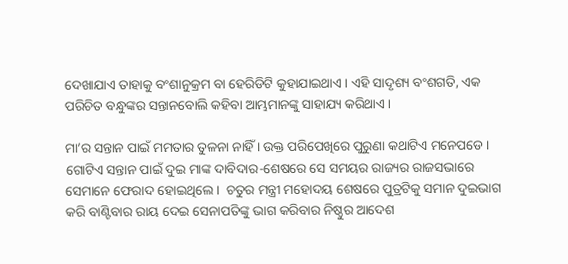ଦେଖାଯାଏ ତାହାକୁ ବଂଶାନୁକ୍ରମ ବା ହେରିଡିଟି କୁହାଯାଇଥାଏ । ଏହି ସାଦୃଶ୍ୟ ବଂଶଗତି, ଏକ ପରିଚିତ ବନ୍ଧୁଙ୍କର ସନ୍ତାନବୋଲି କହିବା ଆମ୍ଭମାନଙ୍କୁ ସାହାଯ୍ୟ କରିଥାଏ ।

ମା’ର ସନ୍ତାନ ପାଇଁ ମମତାର ତୁଳନା ନାହିଁ । ଉକ୍ତ ପରିପେଖିରେ ପୁରୁଣା କଥାଟିଏ ମନେପଡେ । ଗୋଟିଏ ସନ୍ତାନ ପାଇଁ ଦୁଇ ମାଙ୍କ ଦାବିଦାର-ଶେଷରେ ସେ ସମୟର ରାଜ୍ୟର ରାଜସଭାରେ ସେମାନେ ଫେରାଦ ହୋଇଥିଲେ ।  ଚତୁର ମନ୍ତ୍ରୀ ମହୋଦୟ ଶେଷରେ ପୁତ୍ରଟିକୁ ସମାନ ଦୁଇଭାଗ କରି ବାଣ୍ଟିବାର ରାୟ ଦେଇ ସେନାପତିଙ୍କୁ ଭାଗ କରିବାର ନିଷ୍ଠୁର ଆଦେଶ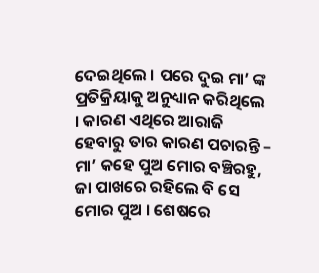ଦେଇଥିଲେ । ପରେ ଦୁଇ ମା’ ଙ୍କ ପ୍ରତିକ୍ରିୟାକୁ ଅନୁଧ୍ୟାନ କରିଥିଲେ । କାରଣ ଏଥିରେ ଆରାଜି ହେବାରୁ ତାର କାରଣ ପଚାରନ୍ତି – ମା’ କହେ ପୁଅ ମୋର ବଞ୍ଚିରହୁ, ଜା ପାଖରେ ରହିଲେ ବି ସେ ମୋର ପୁଅ । ଶେଷରେ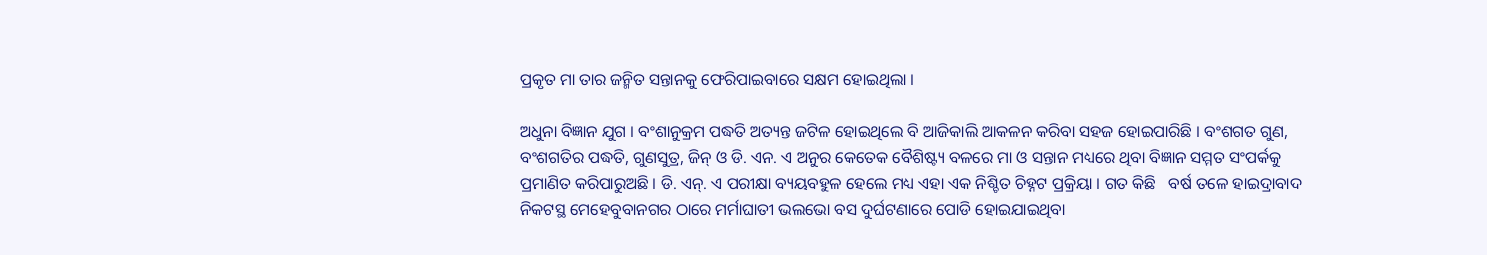ପ୍ରକୃତ ମା ତାର ଜନ୍ମିତ ସନ୍ତାନକୁ ଫେରିପାଇବାରେ ସକ୍ଷମ ହୋଇଥିଲା ।

ଅଧୁନା ବିଜ୍ଞାନ ଯୁଗ । ବଂଶାନୁକ୍ରମ ପଦ୍ଧତି ଅତ୍ୟନ୍ତ ଜଟିଳ ହୋଇଥିଲେ ବି ଆଜିକାଲି ଆକଳନ କରିବା ସହଜ ହୋଇପାରିଛି । ବଂଶଗତ ଗୁଣ, ବଂଶଗତିର ପଦ୍ଧତି, ଗୁଣସୁତ୍ର, ଜିନ୍ ଓ ଡି. ଏନ. ଏ ଅନୁର କେତେକ ବୈଶିଷ୍ଟ୍ୟ ବଳରେ ମା ଓ ସନ୍ତାନ ମଧ୍ୟରେ ଥିବା ବିଜ୍ଞାନ ସମ୍ମତ ସଂପର୍କକୁ ପ୍ରମାଣିତ କରିପାରୁଅଛି । ଡି. ଏନ୍. ଏ ପରୀକ୍ଷା ବ୍ୟୟବହୁଳ ହେଲେ ମଧ୍ୟ ଏହା ଏକ ନିଶ୍ଚିତ ଚିହ୍ନଟ ପ୍ରକ୍ରିୟା । ଗତ କିଛି   ବର୍ଷ ତଳେ ହାଇଦ୍ରାବାଦ ନିକଟସ୍ଥ ମେହେବୁବାନଗର ଠାରେ ମର୍ମାଘାତୀ ଭଲଭୋ ବସ ଦୁର୍ଘଟଣାରେ ପୋଡି ହୋଇଯାଇଥିବା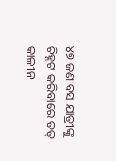୪୭ ଜଣ ବସ ଯାତ୍ରୀଙ୍କୁ ଚିହ୍ନଟ କରିବାରେ ତତ୍ କାଳୀନ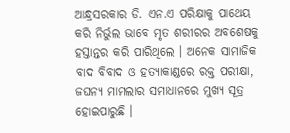ଆନ୍ଧ୍ରସରକାର ଡି. ଏନ.ଏ ପରିକ୍ଷାକୁ ପାଥେୟ କରି ନିର୍ଭୁଲ ଭାବେ ମୃତ ଶରୀରର ଅବଶେଷକୁ ହସ୍ତାନ୍ତର କରି ପାରିଥିଲେ । ଅନେକ ସାମାଜିକ ବାଦ ବିବାଦ ଓ ହତ୍ୟାକାଣ୍ଡରେ ରକ୍ତ ପରୀକ୍ଷା, ଜଘନ୍ୟ ମାମଲାର ସମାଧାନରେ ମୁଖ୍ୟ ସୂତ୍ର ହୋଇପାରୁଛି ।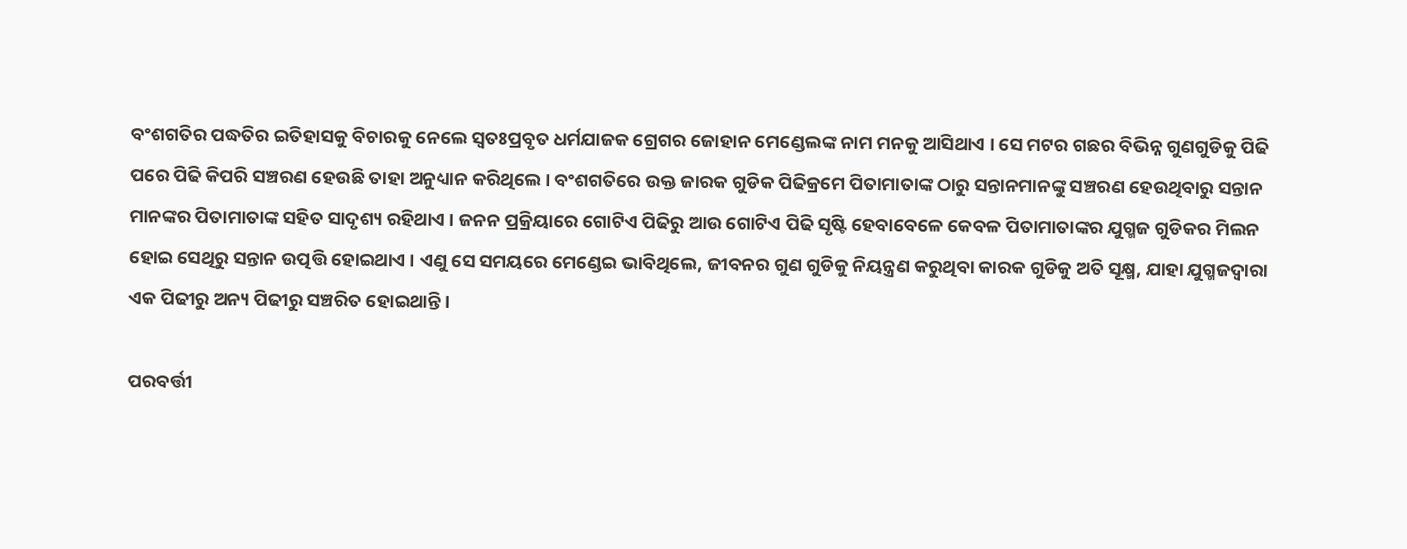ବଂଶଗତିର ପଦ୍ଧତିର ଇତିହାସକୁ ବିଚାରକୁ ନେଲେ ସ୍ଵତଃପ୍ରବୃତ ଧର୍ମଯାଜକ ଗ୍ରେଗର ଜୋହାନ ମେଣ୍ଡେଲଙ୍କ ନାମ ମନକୁ ଆସିଥାଏ । ସେ ମଟର ଗଛର ବିଭିନ୍ନ ଗୁଣଗୁଡିକୁ ପିଢି ପରେ ପିଢି କିପରି ସଞ୍ଚରଣ ହେଉଛି ତାହା ଅନୁଧ୍ୟାନ କରିଥିଲେ । ବଂଶଗତିରେ ଉକ୍ତ ଜାରକ ଗୁଡିକ ପିଢିକ୍ରମେ ପିତାମାତାଙ୍କ ଠାରୁ ସନ୍ତାନମାନଙ୍କୁ ସଞ୍ଚରଣ ହେଉଥିବାରୁ ସନ୍ତାନ ମାନଙ୍କର ପିତାମାତାଙ୍କ ସହିତ ସାଦୃଶ୍ୟ ରହିଥାଏ । ଜନନ ପ୍ରକ୍ରିୟାରେ ଗୋଟିଏ ପିଢିରୁ ଆଉ ଗୋଟିଏ ପିଢି ସୃଷ୍ଟି ହେବାବେଳେ କେବଳ ପିତାମାତାଙ୍କର ଯୁଗ୍ମଜ ଗୁଡିକର ମିଲନ ହୋଇ ସେଥିରୁ ସନ୍ତାନ ଉତ୍ପତ୍ତି ହୋଇଥାଏ । ଏଣୁ ସେ ସମୟରେ ମେଣ୍ଡେଇ ଭାବିଥିଲେ, ଜୀବନର ଗୁଣ ଗୁଡିକୁ ନିୟନ୍ତ୍ରଣ କରୁଥିବା କାରକ ଗୁଡିକୁ ଅତି ସୂକ୍ଷ୍ମ, ଯାହା ଯୁଗ୍ମଜଦ୍ଵାରା ଏକ ପିଢୀରୁ ଅନ୍ୟ ପିଢୀରୁ ସଞ୍ଚରିତ ହୋଇଥାନ୍ତି ।

ପରବର୍ତ୍ତୀ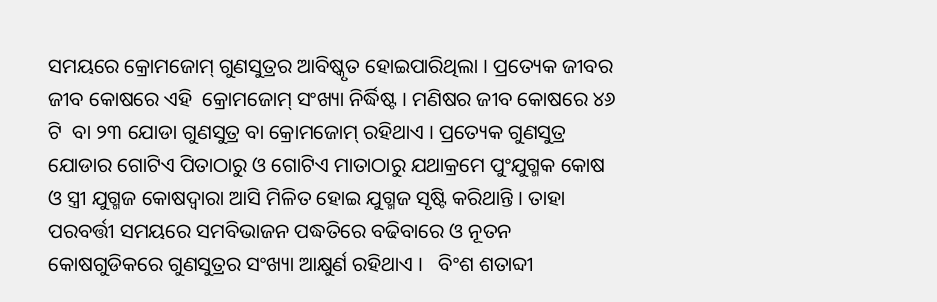ସମୟରେ କ୍ରୋମଜୋମ୍ ଗୁଣସୁତ୍ରର ଆବିଷ୍କୃତ ହୋଇପାରିଥିଲା । ପ୍ରତ୍ୟେକ ଜୀବର ଜୀବ କୋଷରେ ଏହି  କ୍ରୋମଜୋମ୍ ସଂଖ୍ୟା ନିର୍ଦ୍ଧିଷ୍ଟ । ମଣିଷର ଜୀବ କୋଷରେ ୪୬ ଟି  ବା ୨୩ ଯୋଡା ଗୁଣସୁତ୍ର ବା କ୍ରୋମଜୋମ୍ ରହିଥାଏ । ପ୍ରତ୍ୟେକ ଗୁଣସୁତ୍ର ଯୋଡାର ଗୋଟିଏ ପିତାଠାରୁ ଓ ଗୋଟିଏ ମାତାଠାରୁ ଯଥାକ୍ରମେ ପୁଂଯୁଗ୍ମକ କୋଷ ଓ ସ୍ତ୍ରୀ ଯୁଗ୍ମଜ କୋଷଦ୍ଵାରା ଆସି ମିଳିତ ହୋଇ ଯୁଗ୍ମଜ ସୃଷ୍ଟି କରିଥାନ୍ତି । ତାହା ପରବର୍ତ୍ତୀ ସମୟରେ ସମବିଭାଜନ ପଦ୍ଧତିରେ ବଢିବାରେ ଓ ନୂତନ କୋଷଗୁଡିକରେ ଗୁଣସୁତ୍ରର ସଂଖ୍ୟା ଆକ୍ଷୁର୍ଣ ରହିଥାଏ ।   ବିଂଶ ଶତାବ୍ଦୀ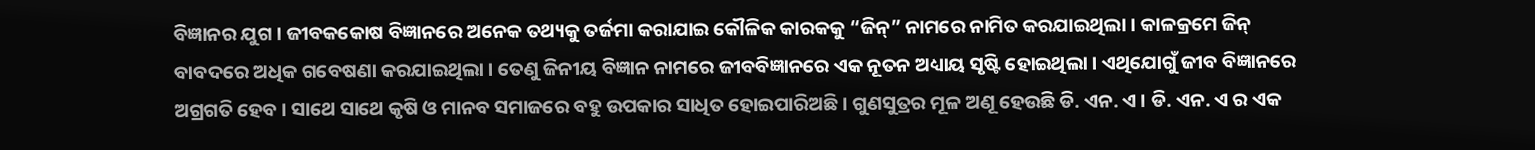ବିଜ୍ଞାନର ଯୁଗ । ଜୀବକକୋଷ ବିଜ୍ଞାନରେ ଅନେକ ତଥ୍ୟକୁ ତର୍ଜମା କରାଯାଇ କୌଳିକ କାରକକୁ “ଜିନ୍” ନାମରେ ନାମିତ କରଯାଇଥିଲା । କାଳକ୍ରମେ ଜିନ୍  ବାବଦରେ ଅଧିକ ଗବେଷଣା କରଯାଇଥିଲା । ତେଣୁ ଜିନୀୟ ବିଜ୍ଞାନ ନାମରେ ଜୀବବିଜ୍ଞାନରେ ଏକ ନୂତନ ଅଧ୍ୟାୟ ସୃଷ୍ଟି ହୋଇଥିଲା । ଏଥିଯୋଗୁଁ ଜୀବ ବିଜ୍ଞାନରେ ଅଗ୍ରଗତି ହେବ । ସାଥେ ସାଥେ କୃଷି ଓ ମାନବ ସମାଜରେ ବହୁ ଉପକାର ସାଧିତ ହୋଇପାରିଅଛି । ଗୁଣସୁତ୍ରର ମୂଳ ଅଣୂ ହେଉଛି ଡି. ଏନ. ଏ । ଡି. ଏନ. ଏ ର ଏକ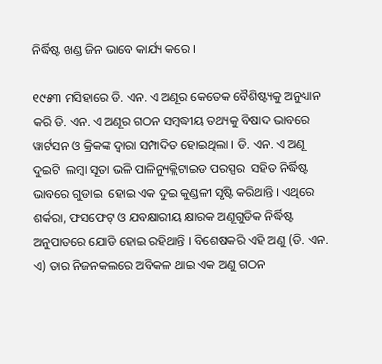ନିର୍ଦ୍ଧିଷ୍ଟ ଖଣ୍ଡ ଜିନ ଭାବେ କାର୍ଯ୍ୟ କରେ ।

୧୯୫୩ ମସିହାରେ ଡି. ଏନ. ଏ ଅଣୂର କେତେକ ବୈଶିଷ୍ଟ୍ୟକୁ ଅନୁଧ୍ୟାନ କରି ଡି. ଏନ. ଏ ଅଣୂର ଗଠନ ସମ୍ବଦ୍ଧୀୟ ତଥ୍ୟକୁ ବିଷାଦ ଭାବରେ ୱାର୍ଟସନ ଓ କ୍ରିକଙ୍କ ଦ୍ଵାରା ସମ୍ପାଦିତ ହୋଇଥିଲା । ଡି. ଏନ. ଏ ଅଣୂ ଦୁଇଟି  ଲମ୍ବା ସୂତା ଭଳି ପାଳିନ୍ୟୁକ୍ଲିଟାଇଡ ପରସ୍ପର  ସହିତ ନିର୍ଦ୍ଧିଷ୍ଟ ଭାବରେ ଗୁଡାଇ  ହୋଇ ଏକ ଦୁଇ କୁଣ୍ଡଳୀ ସୃଷ୍ଟି କରିଥାନ୍ତି । ଏଥିରେ ଶର୍କରା, ଫସଫେଟ୍ ଓ ଯବକ୍ଷାରୀୟ କ୍ଷାରକ ଅଣୂଗୁଡିକ ନିର୍ଦ୍ଧିଷ୍ଟ ଅନୁପାତରେ ଯୋଡି ହୋଇ ରହିଥାନ୍ତି । ବିଶେଷକରି ଏହି ଅଣୁ (ଡି. ଏନ. ଏ) ତାର ନିଜନକଲରେ ଅବିକଳ ଥାଇ ଏକ ଅଣୁ ଗଠନ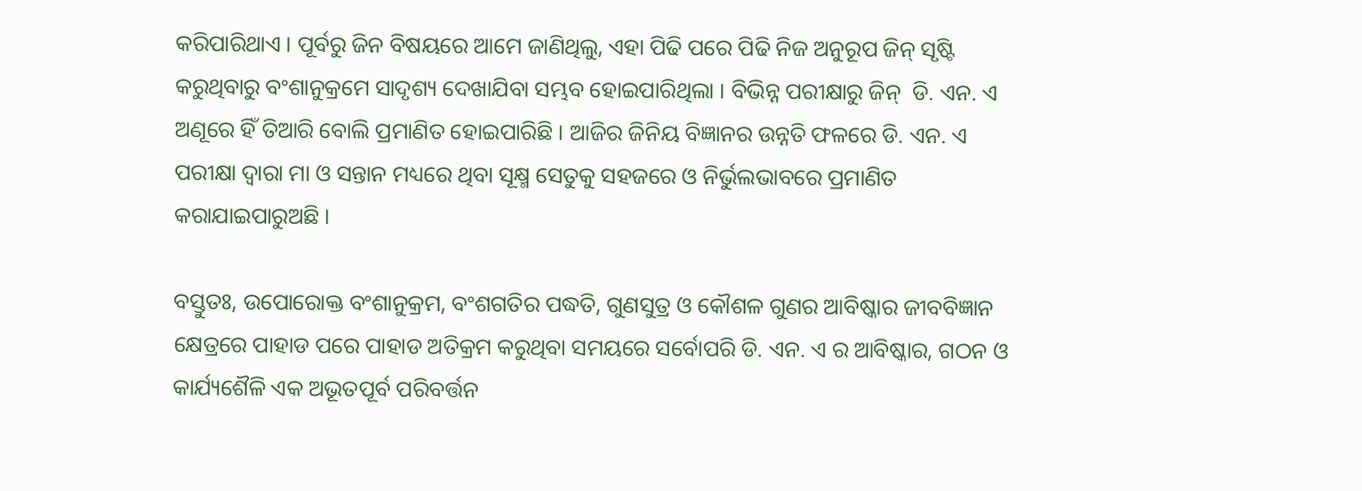କରିପାରିଥାଏ । ପୂର୍ବରୁ ଜିନ ବିଷୟରେ ଆମେ ଜାଣିଥିଲୁ, ଏହା ପିଢି ପରେ ପିଢି ନିଜ ଅନୁରୂପ ଜିନ୍ ସୃଷ୍ଟି କରୁଥିବାରୁ ବଂଶାନୁକ୍ରମେ ସାଦୃଶ୍ୟ ଦେଖାଯିବା ସମ୍ଭବ ହୋଇପାରିଥିଲା । ବିଭିନ୍ନ ପରୀକ୍ଷାରୁ ଜିନ୍  ଡି. ଏନ. ଏ ଅଣୂରେ ହିଁ ତିଆରି ବୋଲି ପ୍ରମାଣିତ ହୋଇପାରିଛି । ଆଜିର ଜିନିୟ ବିଜ୍ଞାନର ଉନ୍ନତି ଫଳରେ ଡି. ଏନ. ଏ ପରୀକ୍ଷା ଦ୍ଵାରା ମା ଓ ସନ୍ତାନ ମଧ୍ୟରେ ଥିବା ସୂକ୍ଷ୍ମ ସେତୁକୁ ସହଜରେ ଓ ନିର୍ଭୁଲଭାବରେ ପ୍ରମାଣିତ କରାଯାଇପାରୁଅଛି ।

ବସ୍ତୁତଃ, ଉପୋରୋକ୍ତ ବଂଶାନୁକ୍ରମ, ବଂଶଗତିର ପଦ୍ଧତି, ଗୁଣସୁତ୍ର ଓ କୌଶଳ ଗୁଣର ଆବିଷ୍କାର ଜୀବବିଜ୍ଞାନ କ୍ଷେତ୍ରରେ ପାହାଡ ପରେ ପାହାଡ ଅତିକ୍ରମ କରୁଥିବା ସମୟରେ ସର୍ବୋପରି ଡି. ଏନ. ଏ ର ଆବିଷ୍କାର, ଗଠନ ଓ କାର୍ଯ୍ୟଶୈଳି ଏକ ଅଭୂତପୂର୍ବ ପରିବର୍ତ୍ତନ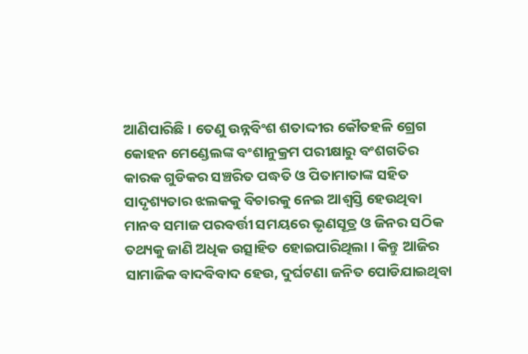ଆଣିପାରିଛି । ତେଣୁ ଉନ୍ନବିଂଶ ଶତାଦ୍ଦୀର କୌତହଳି ଗ୍ରେଗ କୋହନ ମେଣ୍ଡେଲଙ୍କ ବଂଶାନୁକ୍ରମ ପରୀକ୍ଷାରୁ ବଂଶଗତିର କାରକ ଗୁଡିକର ସଞ୍ଚରିତ ପଦ୍ଧତି ଓ ପିତାମାତାଙ୍କ ସହିତ ସାଦୃଶ୍ୟତାର ଝଲକକୁ ବିଚାରକୁ ନେଇ ଆଶ୍ଵସ୍ତି ହେଉଥିବା ମାନବ ସମାଜ ପରବର୍ତ୍ତୀ ସମୟରେ ଭୃଣସୂତ୍ର ଓ ଜିନର ସଠିକ ତଥ୍ୟକୁ ଜାଣି ଅଧିକ ଉତ୍ସାହିତ ହୋଇପାରିଥିଲା । କିନ୍ତୁ ଆଜିର ସାମାଜିକ ବାଦବିବାଦ ହେଉ, ଦୁର୍ଘଟଣା ଜନିତ ପୋଡିଯାଇଥିବା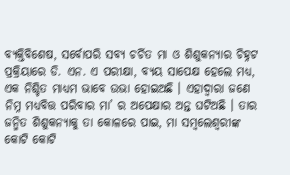ବ୍ୟକ୍ତିବିଶେଷ, ସର୍ବୋପରି ସବ୍ୟ ଚର୍ଚିତ ମା ଓ ଶିଶୁକନ୍ୟାର ଚିହ୍ନଟ ପ୍ରକ୍ରିୟାରେ ଡି. ଏନ. ଏ ପରୀକ୍ଷା, ବ୍ୟୟ ସାପେକ୍ଷ ହେଲେ ମଧ୍ୟ, ଏକ ନିଶ୍ଚିତ ମାଧ୍ୟମ ଭାବେ ଉଭା ହୋଇଅଛି । ଏହାଦ୍ଵାରା ଜଣେ ନିମ୍ନ ମଧ୍ୟବିତ୍ତ ପରିବାର ମା’ ର ଅପେକ୍ଷାର ଅନ୍ତ ଘଟିଅଛି । ତାର ଜନ୍ମିତ ଶିଶୁକନ୍ୟାକୁ ତା କୋଳରେ ପାଇ, ମା ସମ୍ବଲେଶ୍ବରୀଙ୍କ କୋଟି କୋଟି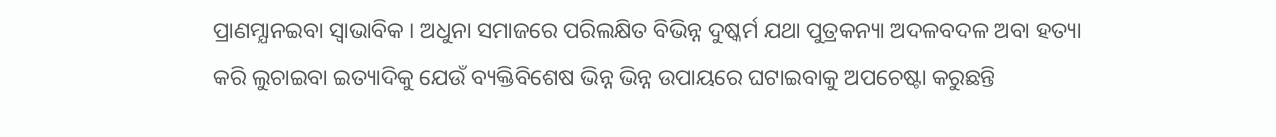ପ୍ରାଣମ୍ଯାନଇବା ସ୍ଵାଭାବିକ । ଅଧୁନା ସମାଜରେ ପରିଲକ୍ଷିତ ବିଭିନ୍ନ ଦୁଷ୍କର୍ମ ଯଥା ପୁତ୍ରକନ୍ୟା ଅଦଳବଦଳ ଅବା ହତ୍ୟା କରି ଲୁଚାଇବା ଇତ୍ୟାଦିକୁ ଯେଉଁ ବ୍ୟକ୍ତିବିଶେଷ ଭିନ୍ନ ଭିନ୍ନ ଉପାୟରେ ଘଟାଇବାକୁ ଅପଚେଷ୍ଟା କରୁଛନ୍ତି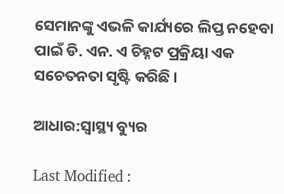ସେମାନଙ୍କୁ ଏଭଳି କାର୍ଯ୍ୟରେ ଲିପ୍ତ ନହେବା ପାଇଁ ଡି. ଏନ. ଏ ଚିହ୍ନଟ ପ୍ରକ୍ରିୟା ଏକ ସଚେତନତା ସୃଷ୍ଟି କରିଛି ।

ଆଧାର:ସ୍ଵାସ୍ଥ୍ୟ ବ୍ୟୁର

Last Modified :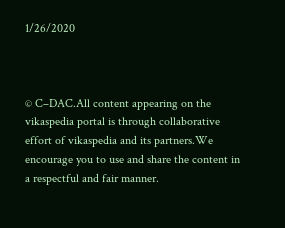1/26/2020



© C–DAC.All content appearing on the vikaspedia portal is through collaborative effort of vikaspedia and its partners.We encourage you to use and share the content in a respectful and fair manner.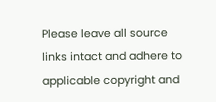Please leave all source links intact and adhere to applicable copyright and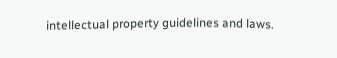intellectual property guidelines and laws.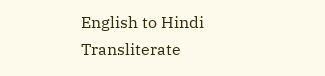English to Hindi Transliterate